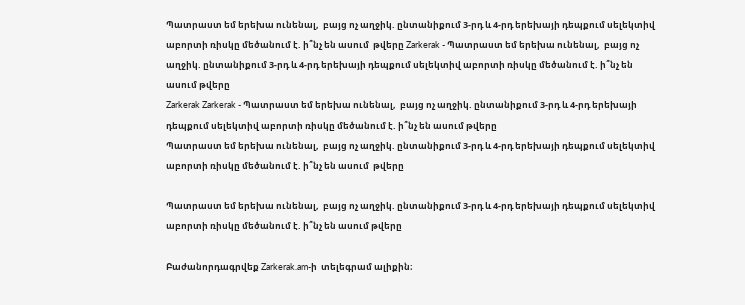Պատրաստ եմ երեխա ունենալ,  բայց ոչ աղջիկ. ընտանիքում 3-րդ և 4-րդ երեխայի դեպքում սելեկտիվ աբորտի ռիսկը մեծանում է. ի՞նչ են ասում  թվերը Zarkerak - Պատրաստ եմ երեխա ունենալ,  բայց ոչ աղջիկ. ընտանիքում 3-րդ և 4-րդ երեխայի դեպքում սելեկտիվ աբորտի ռիսկը մեծանում է. ի՞նչ են ասում թվերը
Zarkerak Zarkerak - Պատրաստ եմ երեխա ունենալ,  բայց ոչ աղջիկ. ընտանիքում 3-րդ և 4-րդ երեխայի դեպքում սելեկտիվ աբորտի ռիսկը մեծանում է. ի՞նչ են ասում թվերը
Պատրաստ եմ երեխա ունենալ,  բայց ոչ աղջիկ. ընտանիքում 3-րդ և 4-րդ երեխայի դեպքում սելեկտիվ աբորտի ռիսկը մեծանում է. ի՞նչ են ասում  թվերը

Պատրաստ եմ երեխա ունենալ,  բայց ոչ աղջիկ. ընտանիքում 3-րդ և 4-րդ երեխայի դեպքում սելեկտիվ աբորտի ռիսկը մեծանում է. ի՞նչ են ասում թվերը

Բաժանորդագրվեք Zarkerak.am-ի  տելեգրամ ալիքին։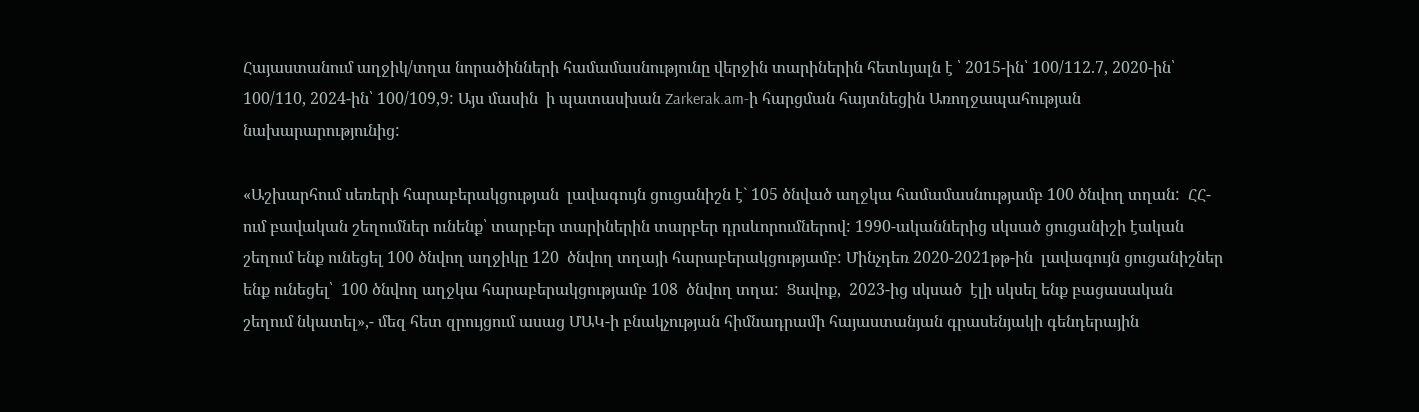Հայաստանում աղջիկ/տղա նորածինների համամասնությունը վերջին տարիներին հետևյալն է ՝ 2015-ին՝ 100/112.7, 2020-ին՝  100/110, 2024-ին՝ 100/109,9: Այս մասին  ի պատասխան Zarkerak.am-ի հարցման հայտնեցին Առողջապահության նախարարությունից:

«Աշխարհում սեռերի հարաբերակցության  լավագույն ցուցանիշն է` 105 ծնված աղջկա համամասնությամբ 100 ծնվող տղան:  ՀՀ-ում բավական շեղումներ ունենք՝ տարբեր տարիներին տարբեր դրսևորումներով: 1990-ականներից սկսած ցուցանիշի էական շեղում ենք ունեցել 100 ծնվող աղջիկը 120  ծնվող տղայի հարաբերակցությամբ: Մինչդեռ 2020-2021թթ-ին  լավագույն ցուցանիշներ ենք ունեցել՝  100 ծնվող աղջկա հարաբերակցությամբ 108  ծնվող տղա:  Ցավոք,  2023-ից սկսած  էլի սկսել ենք բացասական  շեղում նկատել»,- մեզ հետ զրույցում ասաց ՄԱԿ-ի բնակչության հիմնադրամի հայաստանյան գրասենյակի գենդերային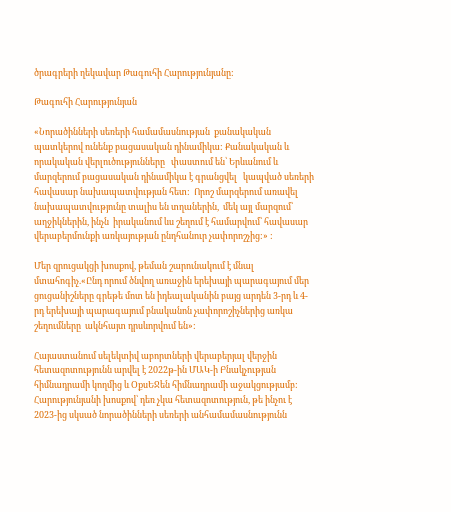ծրագրերի ղեկավար Թագուհի Հարությունյանը:

Թագուհի Հարությունյան

«Նորածինների սեռերի համամասնության  քանակական պատկերով ունենք բացասական դինամիկա: Քանակական և որակական վերլուծությունները   փաստում են՝ Երևանում և մարզերում բացասական դինամիկա է գրանցվել   կապված սեռերի հավասար նախապատվության հետ:  Որոշ մարզերում առավել նախապատվությունը տալիս են տղաներին,  մեկ այլ մարզում՝ աղջիկներին, ինչն  իրականում ևս շեղում է համարվում՝ հավասար վերաբերմունքի առկայության ընդհանուր չափորոշչից:» :

Մեր զրուցակցի խոսքով, թեման շարունակում է մնալ մտահոգիչ.«Ընդ որում ծնվող առաջին երեխայի պարագայում մեր ցուցանիշները գրեթե մոտ են իդեալականին բայց արդեն 3-րդ և 4-րդ երեխայի պարագայում բնականոն չափորոշիչներից առկա շեղումները  ակնհայտ դրսևորվում են»:

Հայաստանում սելեկտիվ աբորտների վերաբերյալ վերջին հետազոտությունն արվել է 2022թ-ին ՄԱԿ-ի Բնակչության հիմնադրամի կողմից և ՕքսԵՋեն հիմնադրամի աջակցությամբ: Հարությունյանի խոսքով՝ դեռ չկա հետազոտություն, թե ինչու է 2023-ից սկսած նորածինների սեռերի անհամամասնությունն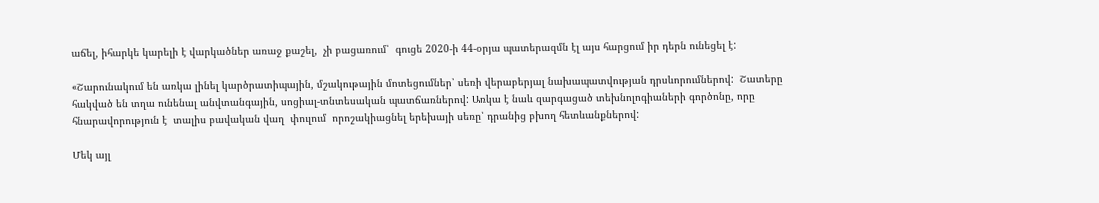աճել, իհարկե կարելի է վարկածներ առաջ քաշել,  չի բացառում՝  գուցե 2020-ի 44-օրյա պատերազմն էլ այս հարցում իր դերն ունեցել է:

«Շարունակում են առկա լինել կարծրատիպային, մշակութային մոտեցումներ՝ սեռի վերաբերյալ նախապատվության դրսևորումներով:  Շատերը հակված են տղա ունենալ անվտանգային, սոցիալ-տնտեսական պատճառներով: Առկա է նաև զարգացած տեխնոլոգիաների գործոնը, որը հնարավորություն է  տալիս բավական վաղ  փուլում  որոշակիացնել երեխայի սեռը՝ դրանից բխող հետևանքներով:

Մեկ այլ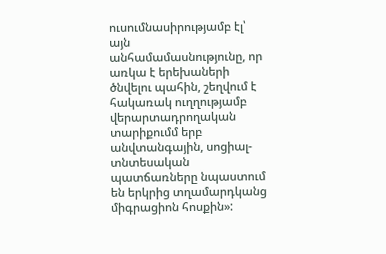ուսումնասիրությամբ էլ՝ այն անհամամասնությունը, որ առկա է երեխաների  ծնվելու պահին, շեղվում է հակառակ ուղղությամբ վերարտադրողական տարիքումմ երբ անվտանգային, սոցիալ-տնտեսական պատճառները նպաստում են երկրից տղամարդկանց միգրացիոն հոսքին»: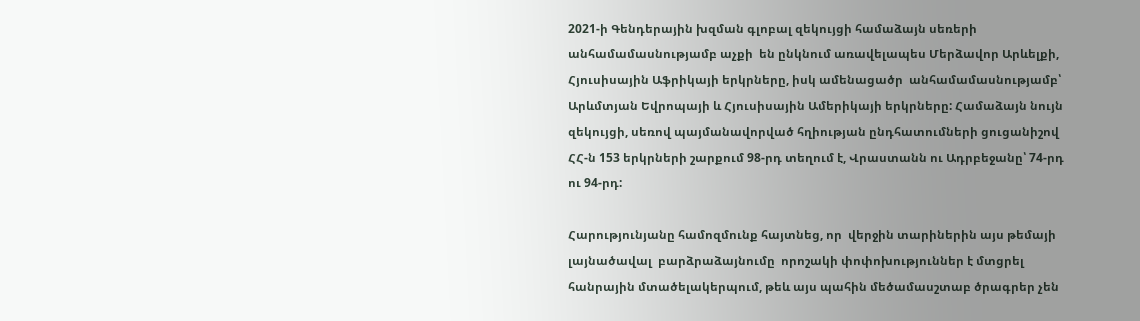2021-ի Գենդերային խզման գլոբալ զեկույցի համաձայն սեռերի անհամամասնությամբ աչքի  են ընկնում առավելապես Մերձավոր Արևելքի,  Հյուսիսային Աֆրիկայի երկրները, իսկ ամենացածր  անհամամասնությամբ՝ Արևմտյան Եվրոպայի և Հյուսիսային Ամերիկայի երկրները: Համաձայն նույն զեկույցի, սեռով պայմանավորված հղիության ընդհատումների ցուցանիշով ՀՀ-ն 153 երկրների շարքում 98-րդ տեղում է, Վրաստանն ու Ադրբեջանը՝ 74-րդ ու 94-րդ:

Հարությունյանը համոզմունք հայտնեց, որ  վերջին տարիներին այս թեմայի լայնածավալ  բարձրաձայնումը  որոշակի փոփոխություններ է մտցրել հանրային մտածելակերպում, թեև այս պահին մեծամասշտաբ ծրագրեր չեն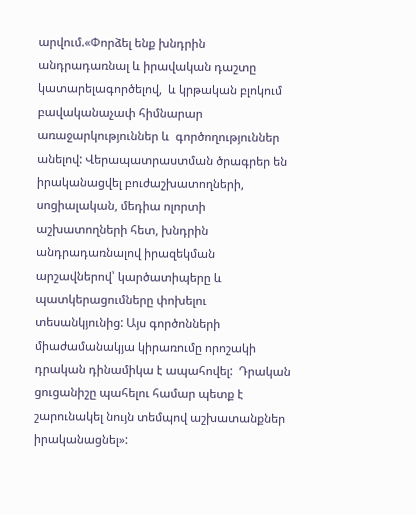արվում.«Փորձել ենք խնդրին անդրադառնալ և իրավական դաշտը կատարելագործելով,  և կրթական բլոկում բավականաչափ հիմնարար առաջարկություններ և  գործողություններ անելով: Վերապատրաստման ծրագրեր են  իրականացվել բուժաշխատողների, սոցիալական, մեդիա ոլորտի աշխատողների հետ, խնդրին անդրադառնալով իրազեկման արշավներով՝ կարծատիպերը և պատկերացումները փոխելու տեսանկյունից: Այս գործոնների  միաժամանակյա կիրառումը որոշակի դրական դինամիկա է ապահովել:  Դրական ցուցանիշը պահելու համար պետք է շարունակել նույն տեմպով աշխատանքներ իրականացնել»: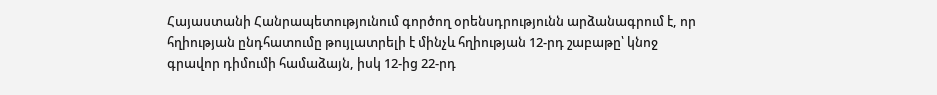Հայաստանի Հանրապետությունում գործող օրենսդրությունն արձանագրում է, որ հղիության ընդհատումը թույլատրելի է մինչև հղիության 12-րդ շաբաթը՝ կնոջ գրավոր դիմումի համաձայն, իսկ 12-ից 22-րդ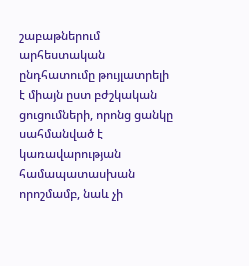շաբաթներում արհեստական ընդհատումը թույլատրելի է միայն ըստ բժշկական ցուցումների, որոնց ցանկը սահմանված է կառավարության համապատասխան որոշմամբ, նաև չի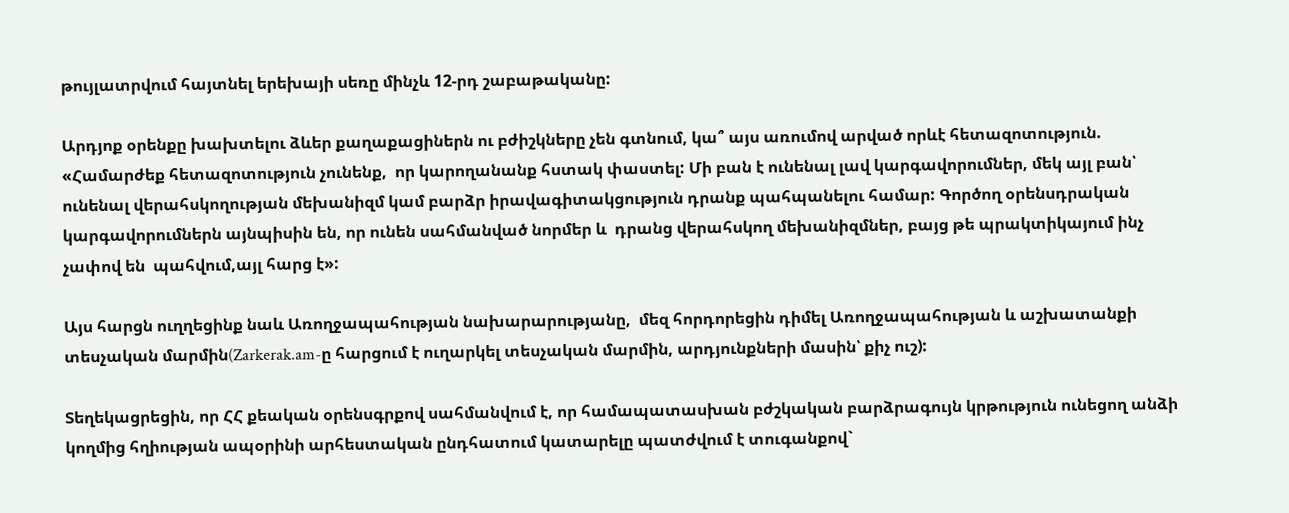թույլատրվում հայտնել երեխայի սեռը մինչև 12-րդ շաբաթականը:

Արդյոք օրենքը խախտելու ձևեր քաղաքացիներն ու բժիշկները չեն գտնում, կա՞ այս առումով արված որևէ հետազոտություն.
«Համարժեք հետազոտություն չունենք,  որ կարողանանք հստակ փաստել: Մի բան է ունենալ լավ կարգավորումներ, մեկ այլ բան՝ ունենալ վերահսկողության մեխանիզմ կամ բարձր իրավագիտակցություն դրանք պահպանելու համար: Գործող օրենսդրական կարգավորումներն այնպիսին են, որ ունեն սահմանված նորմեր և  դրանց վերահսկող մեխանիզմներ, բայց թե պրակտիկայում ինչ չափով են  պահվում,այլ հարց է»:

Այս հարցն ուղղեցինք նաև Առողջապահության նախարարությանը,  մեզ հորդորեցին դիմել Առողջապահության և աշխատանքի տեսչական մարմին(Zarkerak.am-ը հարցում է ուղարկել տեսչական մարմին, արդյունքների մասին՝ քիչ ուշ):

Տեղեկացրեցին, որ ՀՀ քեական օրենսգրքով սահմանվում է, որ համապատասխան բժշկական բարձրագույն կրթություն ունեցող անձի կողմից հղիության ապօրինի արհեստական ընդհատում կատարելը պատժվում է տուգանքով`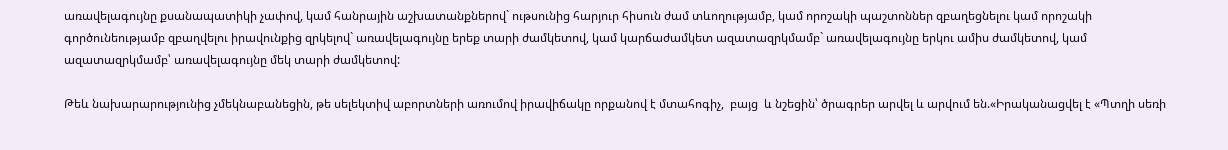առավելագույնը քսանապատիկի չափով, կամ հանրային աշխատանքներով` ութսունից հարյուր հիսուն ժամ տևողությամբ, կամ որոշակի պաշտոններ զբաղեցնելու կամ որոշակի գործունեությամբ զբաղվելու իրավունքից զրկելով` առավելագույնը երեք տարի ժամկետով, կամ կարճաժամկետ ազատազրկմամբ` առավելագույնը երկու ամիս ժամկետով, կամ ազատազրկմամբ՝ առավելագույնը մեկ տարի ժամկետով:

Թեև նախարարությունից չմեկնաբանեցին, թե սելեկտիվ աբորտների առումով իրավիճակը որքանով է մտահոգիչ,  բայց  և նշեցին՝ ծրագրեր արվել և արվում են.«Իրականացվել է «Պտղի սեռի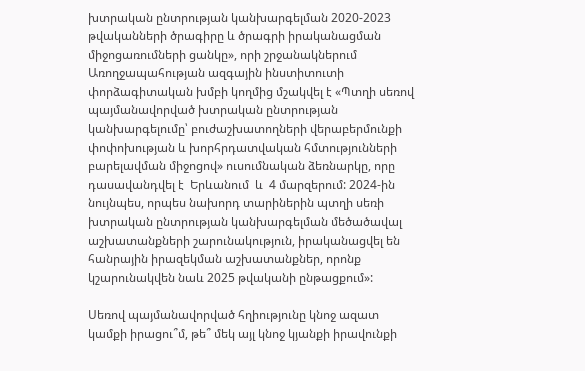խտրական ընտրության կանխարգելման 2020-2023 թվականների ծրագիրը և ծրագրի իրականացման միջոցառումների ցանկը», որի շրջանակներում Առողջապահության ազգային ինստիտուտի փորձագիտական խմբի կողմից մշակվել է «Պտղի սեռով պայմանավորված խտրական ընտրության կանխարգելումը՝ բուժաշխատողների վերաբերմունքի փոփոխության և խորհրդատվական հմտությունների բարելավման միջոցով» ուսումնական ձեռնարկը, որը դասավանդվել է  Երևանում  և  4 մարզերում: 2024-ին նույնպես, որպես նախորդ տարիներին պտղի սեռի խտրական ընտրության կանխարգելման մեծածավալ աշխատանքների շարունակություն, իրականացվել են հանրային իրազեկման աշխատանքներ, որոնք կշարունակվեն նաև 2025 թվականի ընթացքում»:

Սեռով պայմանավորված հղիությունը կնոջ ազատ կամքի իրացու՞մ, թե՞ մեկ այլ կնոջ կյանքի իրավունքի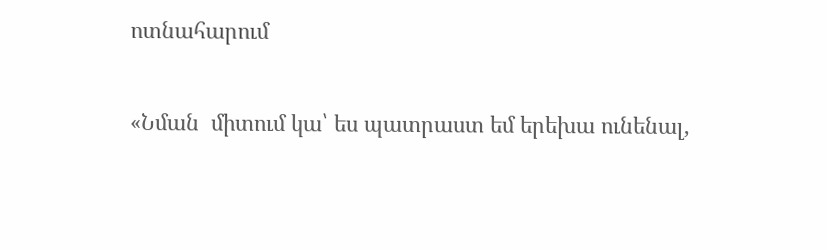ոտնահարում

«Նման  միտում կա՝ ես պատրաստ եմ երեխա ունենալ,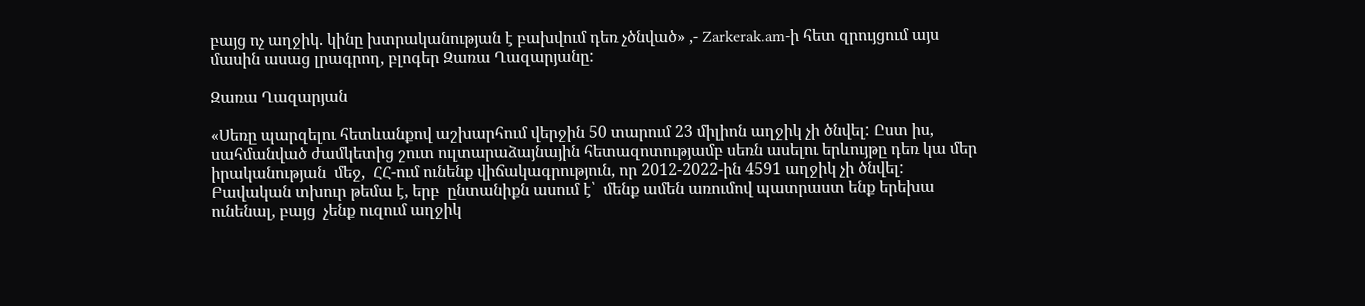բայց ոչ աղջիկ. կինը խտրականության է բախվում դեռ չծնված» ,- Zarkerak.am-ի հետ զրույցում այս մասին ասաց լրագրող, բլոգեր Զառա Ղազարյանը:

Զառա Ղազարյան

«Սեռը պարզելու հետևանքով աշխարհում վերջին 50 տարում 23 միլիոն աղջիկ չի ծնվել: Ըստ իս, սահմանված ժամկետից շուտ ուլտարաձայնային հետազոտությամբ սեռն ասելու երևույթը դեռ կա մեր իրականության  մեջ,  ՀՀ-ում ունենք վիճակագրություն, որ 2012-2022-ին 4591 աղջիկ չի ծնվել:  Բավական տխուր թեմա է, երբ  ընտանիքն ասում է՝  մենք ամեն առումով պատրաստ ենք երեխա ունենալ, բայց  չենք ուզում աղջիկ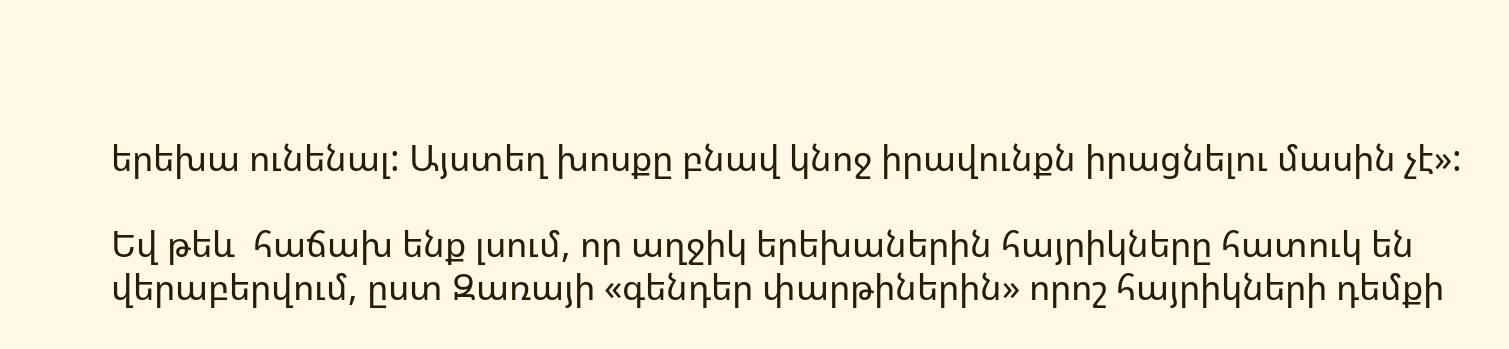երեխա ունենալ: Այստեղ խոսքը բնավ կնոջ իրավունքն իրացնելու մասին չէ»:

Եվ թեև  հաճախ ենք լսում, որ աղջիկ երեխաներին հայրիկները հատուկ են վերաբերվում, ըստ Զառայի «գենդեր փարթիներին» որոշ հայրիկների դեմքի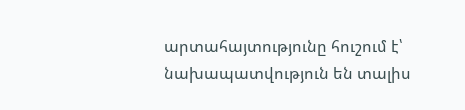արտահայտությունը հուշում է՝ նախապատվություն են տալիս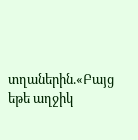տղաներին.«Բայց եթե աղջիկ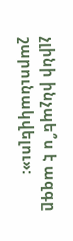չլինի ինչպե՞ս է ազգը շարունակվելու»: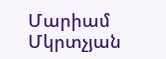Մարիամ Մկրտչյան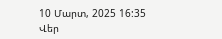10 Մարտ, 2025 16:35
Վեր